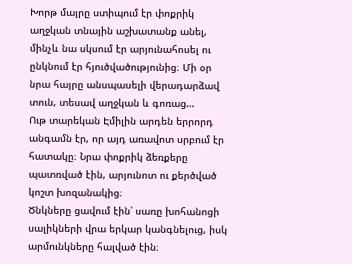Խորթ մայրը ստիպում էր փոքրիկ աղջկան տնային աշխատանք անել, մինչև նա սկսում էր արյունահոսել ու ընկնում էր հյուծվածությունից։ Մի օր նրա հայրը անսպասելի վերադարձավ տուն, տեսավ աղջկան և գոռաց…
Ութ տարեկան Էմիլին արդեն երրորդ անգամն էր, որ այդ առավոտ սրբում էր հատակը։ Նրա փոքրիկ ձեռքերը պատռված էին, արյունոտ ու քերծված կոշտ խոզանակից։
Ծնկները ցավում էին՝ սառը խոհանոցի սալիկների վրա երկար կանգնելուց, իսկ արմունկները հալված էին։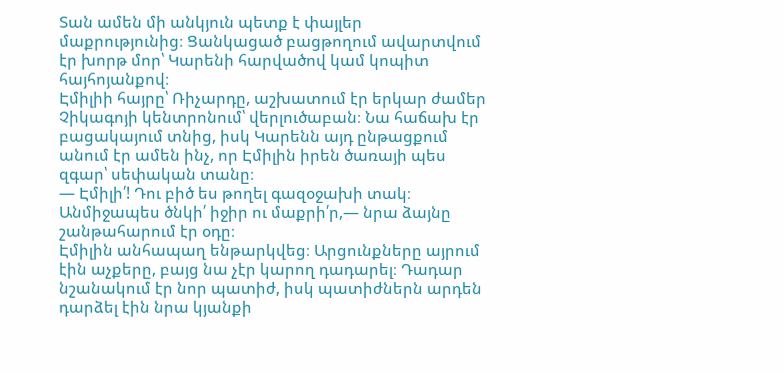Տան ամեն մի անկյուն պետք է փայլեր մաքրությունից։ Ցանկացած բացթողում ավարտվում էր խորթ մոր՝ Կարենի հարվածով կամ կոպիտ հայհոյանքով։
Էմիլիի հայրը՝ Ռիչարդը, աշխատում էր երկար ժամեր Չիկագոյի կենտրոնում՝ վերլուծաբան։ Նա հաճախ էր բացակայում տնից, իսկ Կարենն այդ ընթացքում անում էր ամեն ինչ, որ Էմիլին իրեն ծառայի պես զգար՝ սեփական տանը։
— Էմիլի՛! Դու բիծ ես թողել գազօջախի տակ։ Անմիջապես ծնկի՛ իջիր ու մաքրի՛ր,— նրա ձայնը շանթահարում էր օդը։
Էմիլին անհապաղ ենթարկվեց։ Արցունքները այրում էին աչքերը, բայց նա չէր կարող դադարել։ Դադար նշանակում էր նոր պատիժ, իսկ պատիժներն արդեն դարձել էին նրա կյանքի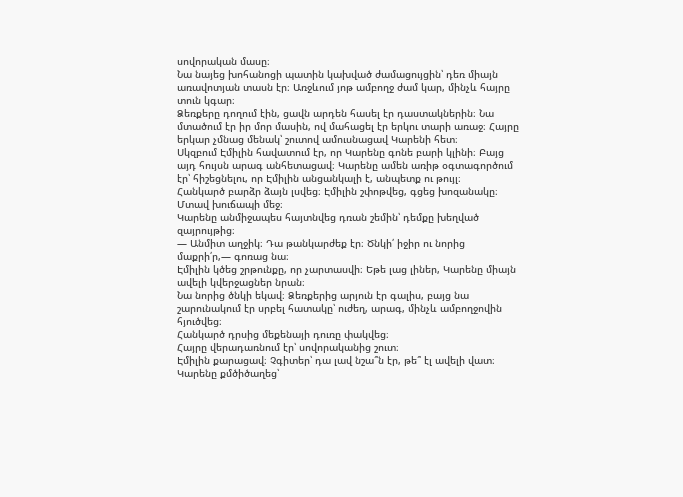սովորական մասը։
Նա նայեց խոհանոցի պատին կախված ժամացույցին՝ դեռ միայն առավոտյան տասն էր։ Առջևում յոթ ամբողջ ժամ կար, մինչև հայրը տուն կգար։
Ձեռքերը դողում էին, ցավն արդեն հասել էր դաստակներին։ Նա մտածում էր իր մոր մասին, ով մահացել էր երկու տարի առաջ։ Հայրը երկար չմնաց մենակ՝ շուտով ամուսնացավ Կարենի հետ։
Սկզբում Էմիլին հավատում էր, որ Կարենը գոնե բարի կլինի։ Բայց այդ հույսն արագ անհետացավ։ Կարենը ամեն առիթ օգտագործում էր՝ հիշեցնելու, որ Էմիլին անցանկալի է, անպետք ու թույլ։
Հանկարծ բարձր ձայն լսվեց։ Էմիլին շփոթվեց, գցեց խոզանակը։ Մտավ խուճապի մեջ։
Կարենը անմիջապես հայտնվեց դռան շեմին՝ դեմքը խեղված զայրույթից։
— Անմիտ աղջիկ։ Դա թանկարժեք էր։ Ծնկի՛ իջիր ու նորից մաքրի՛ր,— գոռաց նա։
Էմիլին կծեց շրթունքը, որ չարտասվի։ Եթե լաց լիներ, Կարենը միայն ավելի կվերջացներ նրան։
Նա նորից ծնկի եկավ։ Ձեռքերից արյուն էր գալիս, բայց նա շարունակում էր սրբել հատակը՝ ուժեղ, արագ, մինչև ամբողջովին հյուծվեց։
Հանկարծ դրսից մեքենայի դուռը փակվեց։
Հայրը վերադառնում էր՝ սովորականից շուտ։
Էմիլին քարացավ։ Չգիտեր՝ դա լավ նշա՞ն էր, թե՞ էլ ավելի վատ։
Կարենը քմծիծաղեց՝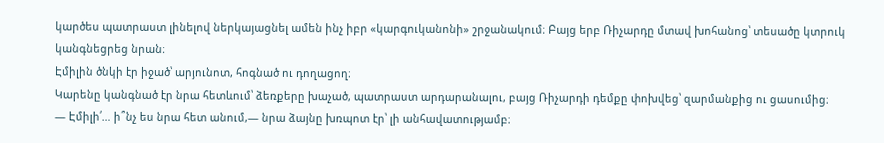կարծես պատրաստ լինելով ներկայացնել ամեն ինչ իբր «կարգուկանոնի» շրջանակում։ Բայց երբ Ռիչարդը մտավ խոհանոց՝ տեսածը կտրուկ կանգնեցրեց նրան։
Էմիլին ծնկի էր իջած՝ արյունոտ, հոգնած ու դողացող։
Կարենը կանգնած էր նրա հետևում՝ ձեռքերը խաչած, պատրաստ արդարանալու, բայց Ռիչարդի դեմքը փոխվեց՝ զարմանքից ու ցասումից։
— Էմիլի՛… ի՞նչ ես նրա հետ անում,— նրա ձայնը խռպոտ էր՝ լի անհավատությամբ։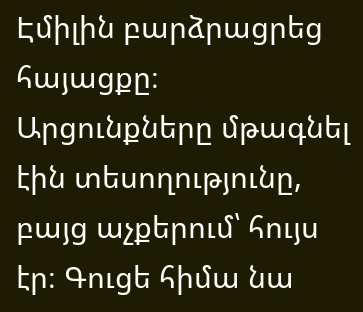Էմիլին բարձրացրեց հայացքը։ Արցունքները մթագնել էին տեսողությունը, բայց աչքերում՝ հույս էր։ Գուցե հիմա նա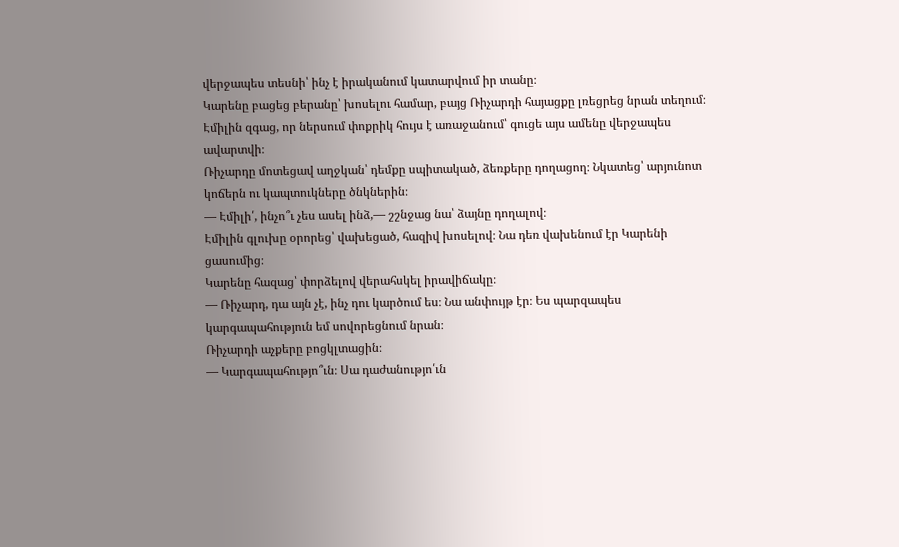վերջապես տեսնի՝ ինչ է իրականում կատարվում իր տանը։
Կարենը բացեց բերանը՝ խոսելու համար, բայց Ռիչարդի հայացքը լռեցրեց նրան տեղում։
Էմիլին զգաց, որ ներսում փոքրիկ հույս է առաջանում՝ գուցե այս ամենը վերջապես ավարտվի։
Ռիչարդը մոտեցավ աղջկան՝ դեմքը սպիտակած, ձեռքերը դողացող։ Նկատեց՝ արյունոտ կոճերն ու կապտուկները ծնկներին։
— Էմիլի՛, ինչո՞ւ չես ասել ինձ,— շշնջաց նա՝ ձայնը դողալով։
Էմիլին գլուխը օրորեց՝ վախեցած, հազիվ խոսելով։ Նա դեռ վախենում էր Կարենի ցասումից։
Կարենը հազաց՝ փորձելով վերահսկել իրավիճակը։
— Ռիչարդ, դա այն չէ, ինչ դու կարծում ես։ Նա անփույթ էր։ Ես պարզապես կարգապահություն եմ սովորեցնում նրան։
Ռիչարդի աչքերը բոցկլտացին։
— Կարգապահությո՞ւն։ Սա դաժանությո՛ւն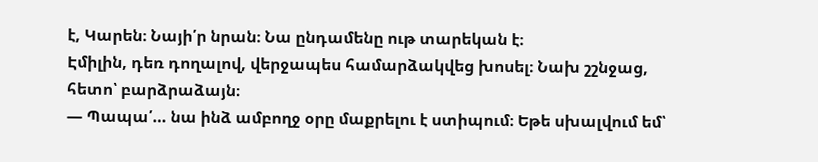է, Կարեն։ Նայի՛ր նրան։ Նա ընդամենը ութ տարեկան է։
Էմիլին, դեռ դողալով, վերջապես համարձակվեց խոսել։ Նախ շշնջաց, հետո՝ բարձրաձայն։
— Պապա՛… նա ինձ ամբողջ օրը մաքրելու է ստիպում։ Եթե սխալվում եմ՝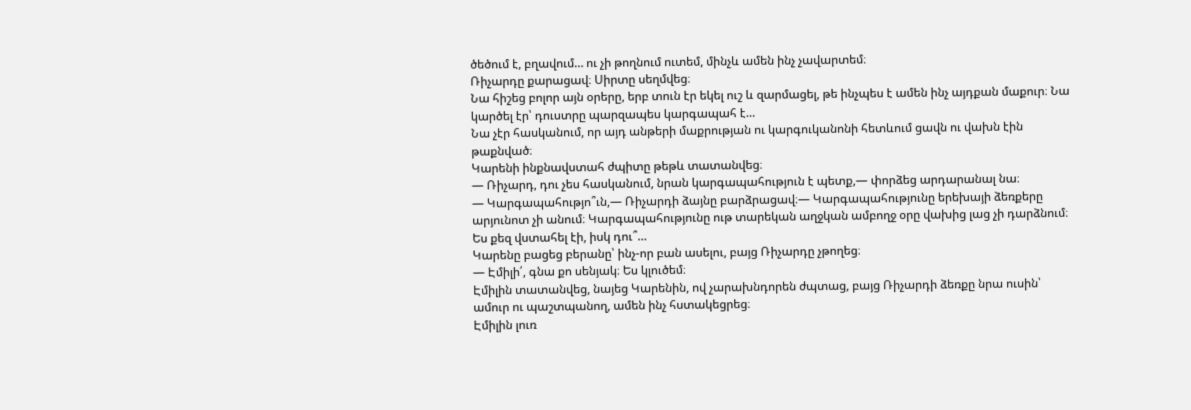ծեծում է, բղավում… ու չի թողնում ուտեմ, մինչև ամեն ինչ չավարտեմ։
Ռիչարդը քարացավ։ Սիրտը սեղմվեց։
Նա հիշեց բոլոր այն օրերը, երբ տուն էր եկել ուշ և զարմացել, թե ինչպես է ամեն ինչ այդքան մաքուր։ Նա կարծել էր՝ դուստրը պարզապես կարգապահ է…
Նա չէր հասկանում, որ այդ անթերի մաքրության ու կարգուկանոնի հետևում ցավն ու վախն էին թաքնված։
Կարենի ինքնավստահ ժպիտը թեթև տատանվեց։
— Ռիչարդ, դու չես հասկանում, նրան կարգապահություն է պետք,— փորձեց արդարանալ նա։
— Կարգապահությո՞ւն,— Ռիչարդի ձայնը բարձրացավ։— Կարգապահությունը երեխայի ձեռքերը արյունոտ չի անում։ Կարգապահությունը ութ տարեկան աղջկան ամբողջ օրը վախից լաց չի դարձնում։ Ես քեզ վստահել էի, իսկ դու՞…
Կարենը բացեց բերանը՝ ինչ-որ բան ասելու, բայց Ռիչարդը չթողեց։
— Էմիլի՛, գնա քո սենյակ։ Ես կլուծեմ։
Էմիլին տատանվեց, նայեց Կարենին, ով չարախնդորեն ժպտաց, բայց Ռիչարդի ձեռքը նրա ուսին՝ ամուր ու պաշտպանող, ամեն ինչ հստակեցրեց։
Էմիլին լուռ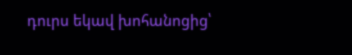դուրս եկավ խոհանոցից՝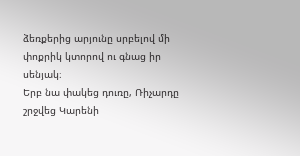ձեռքերից արյունը սրբելով մի փոքրիկ կտորով ու գնաց իր սենյակ։
Երբ նա փակեց դուռը, Ռիչարդը շրջվեց Կարենի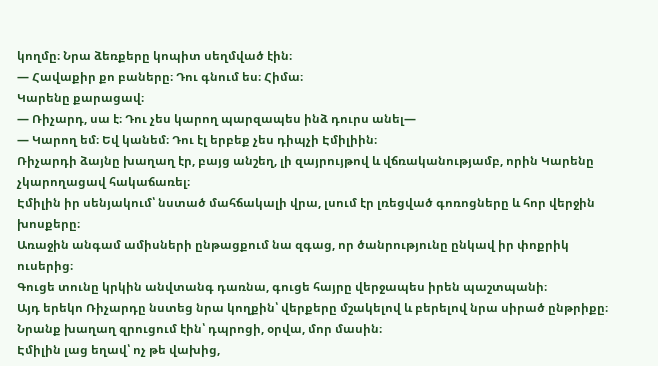կողմը։ Նրա ձեռքերը կոպիտ սեղմված էին։
— Հավաքիր քո բաները։ Դու գնում ես։ Հիմա։
Կարենը քարացավ։
— Ռիչարդ, սա է։ Դու չես կարող պարզապես ինձ դուրս անել—
— Կարող եմ։ Եվ կանեմ։ Դու էլ երբեք չես դիպչի Էմիլիին։
Ռիչարդի ձայնը խաղաղ էր, բայց անշեղ, լի զայրույթով և վճռականությամբ, որին Կարենը չկարողացավ հակաճառել։
Էմիլին իր սենյակում՝ նստած մահճակալի վրա, լսում էր լռեցված գոռոցները և հոր վերջին խոսքերը։
Առաջին անգամ ամիսների ընթացքում նա զգաց, որ ծանրությունը ընկավ իր փոքրիկ ուսերից։
Գուցե տունը կրկին անվտանգ դառնա, գուցե հայրը վերջապես իրեն պաշտպանի։
Այդ երեկո Ռիչարդը նստեց նրա կողքին՝ վերքերը մշակելով և բերելով նրա սիրած ընթրիքը։
Նրանք խաղաղ զրուցում էին՝ դպրոցի, օրվա, մոր մասին։
Էմիլին լաց եղավ՝ ոչ թե վախից,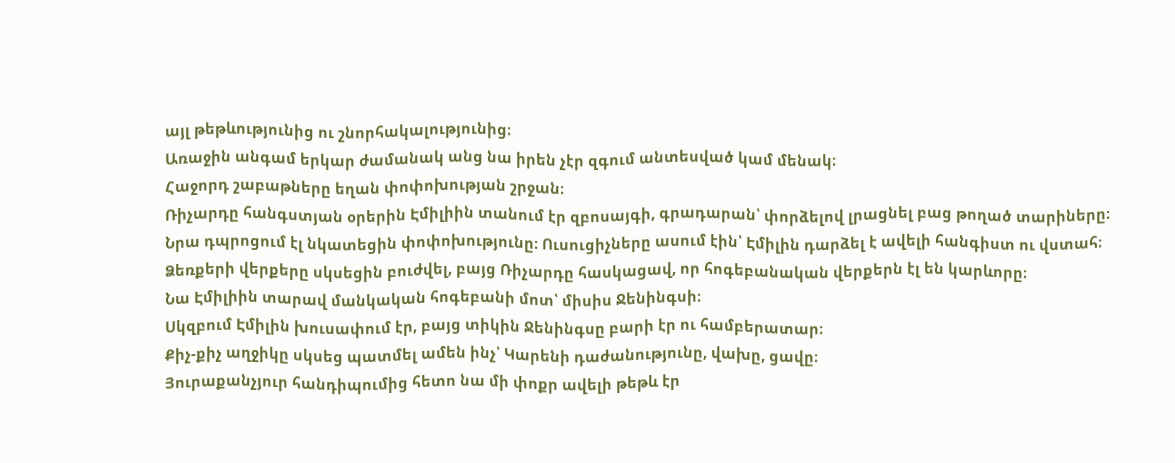այլ թեթևությունից ու շնորհակալությունից։
Առաջին անգամ երկար ժամանակ անց նա իրեն չէր զգում անտեսված կամ մենակ։
Հաջորդ շաբաթները եղան փոփոխության շրջան։
Ռիչարդը հանգստյան օրերին Էմիլիին տանում էր զբոսայգի, գրադարան՝ փորձելով լրացնել բաց թողած տարիները։
Նրա դպրոցում էլ նկատեցին փոփոխությունը։ Ուսուցիչները ասում էին՝ Էմիլին դարձել է ավելի հանգիստ ու վստահ։
Ձեռքերի վերքերը սկսեցին բուժվել, բայց Ռիչարդը հասկացավ, որ հոգեբանական վերքերն էլ են կարևորը։
Նա Էմիլիին տարավ մանկական հոգեբանի մոտ՝ միսիս Ջենինգսի։
Սկզբում Էմիլին խուսափում էր, բայց տիկին Ջենինգսը բարի էր ու համբերատար։
Քիչ-քիչ աղջիկը սկսեց պատմել ամեն ինչ՝ Կարենի դաժանությունը, վախը, ցավը։
Յուրաքանչյուր հանդիպումից հետո նա մի փոքր ավելի թեթև էր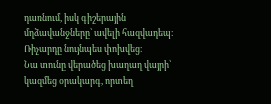դառնում, իսկ գիշերային մղձավանջները՝ ավելի հազվադեպ։
Ռիչարդը նույնպես փոխվեց։
Նա տունը վերածեց խաղաղ վայրի՝ կազմեց օրակարգ, որտեղ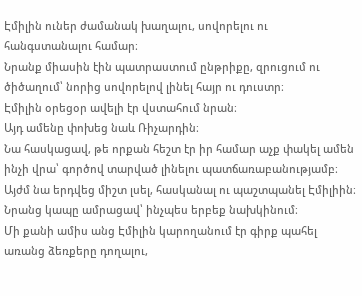Էմիլին ուներ ժամանակ խաղալու, սովորելու ու հանգստանալու համար։
Նրանք միասին էին պատրաստում ընթրիքը, զրուցում ու ծիծաղում՝ նորից սովորելով լինել հայր ու դուստր։
Էմիլին օրեցօր ավելի էր վստահում նրան։
Այդ ամենը փոխեց նաև Ռիչարդին։
Նա հասկացավ, թե որքան հեշտ էր իր համար աչք փակել ամեն ինչի վրա՝ գործով տարված լինելու պատճառաբանությամբ։
Այժմ նա երդվեց միշտ լսել, հասկանալ ու պաշտպանել Էմիլիին։
Նրանց կապը ամրացավ՝ ինչպես երբեք նախկինում։
Մի քանի ամիս անց Էմիլին կարողանում էր գիրք պահել առանց ձեռքերը դողալու,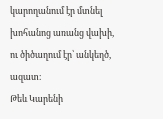կարողանում էր մտնել խոհանոց առանց վախի, ու ծիծաղում էր՝ անկեղծ, ազատ։
Թեև Կարենի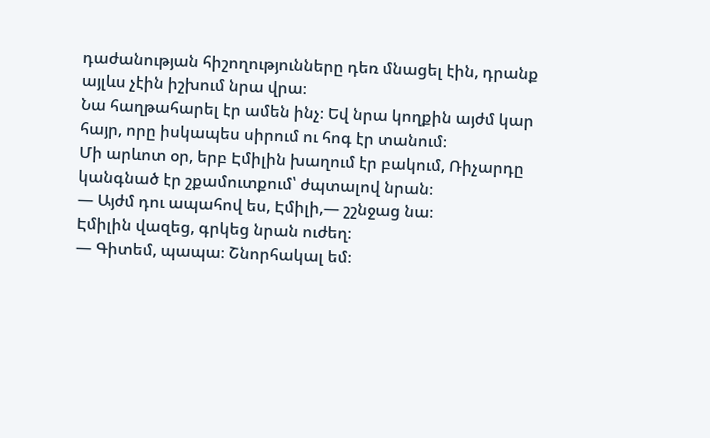դաժանության հիշողությունները դեռ մնացել էին, դրանք այլևս չէին իշխում նրա վրա։
Նա հաղթահարել էր ամեն ինչ։ Եվ նրա կողքին այժմ կար հայր, որը իսկապես սիրում ու հոգ էր տանում։
Մի արևոտ օր, երբ Էմիլին խաղում էր բակում, Ռիչարդը կանգնած էր շքամուտքում՝ ժպտալով նրան։
— Այժմ դու ապահով ես, Էմիլի,— շշնջաց նա։
Էմիլին վազեց, գրկեց նրան ուժեղ։
— Գիտեմ, պապա։ Շնորհակալ եմ։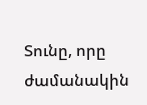Տունը, որը ժամանակին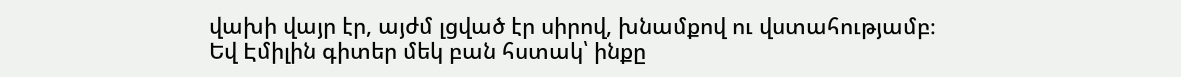վախի վայր էր, այժմ լցված էր սիրով, խնամքով ու վստահությամբ։
Եվ Էմիլին գիտեր մեկ բան հստակ՝ ինքը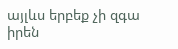այլևս երբեք չի զգա իրեն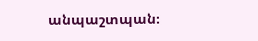անպաշտպան։